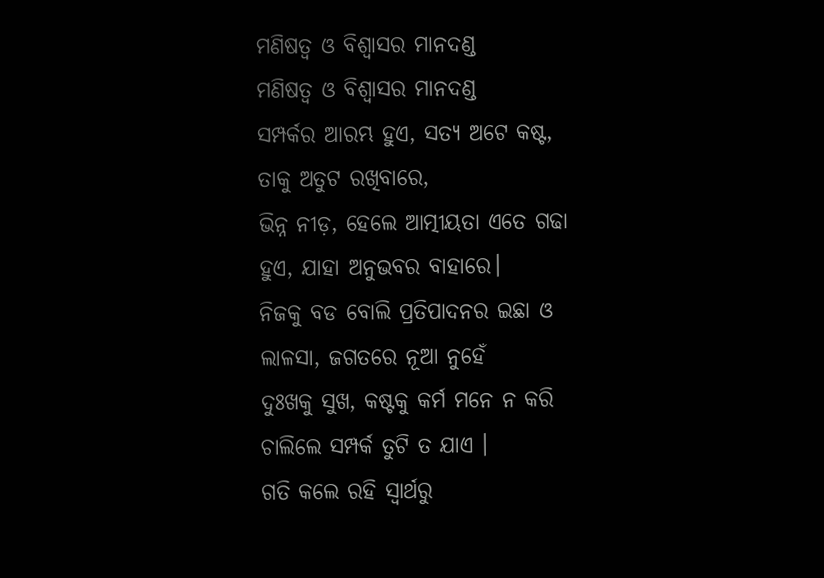ମଣିଷତ୍ୱ ଓ ବିଶ୍ବାସର ମାନଦଣ୍ଡ
ମଣିଷତ୍ୱ ଓ ବିଶ୍ବାସର ମାନଦଣ୍ଡ
ସମ୍ପର୍କର ଆରମ୍ଭ ହୁଏ, ସତ୍ୟ ଅଟେ କଷ୍ଟ,
ତାକୁ ଅତୁଟ ରଖିବାରେ,
ଭିନ୍ନ ନୀଡ଼, ହେଲେ ଆତ୍ମୀୟତା ଏତେ ଗଢା
ହୁଏ, ଯାହା ଅନୁଭବର ବାହାରେ।
ନିଜକୁ ବଡ ବୋଲି ପ୍ରତିପାଦନର ଇଛା ଓ
ଲାଳସା, ଜଗତରେ ନୂଆ ନୁହେଁ
ଦୁଃଖକୁ ସୁଖ, କଷ୍ଟକୁ କର୍ମ ମନେ ନ କରି
ଚାଲିଲେ ସମ୍ପର୍କ ତୁଟି ତ ଯାଏ ।
ଗତି କଲେ ରହି ସ୍ୱାର୍ଥରୁ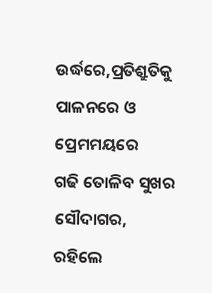ଉର୍ଦ୍ଧରେ,ପ୍ରତିଶ୍ରୁତିକୁ
ପାଳନରେ ଓ ପ୍ରେମମୟରେ
ଗଢି ତୋଳିବ ସୁଖର ସୌଦାଗର, ରହିଲେ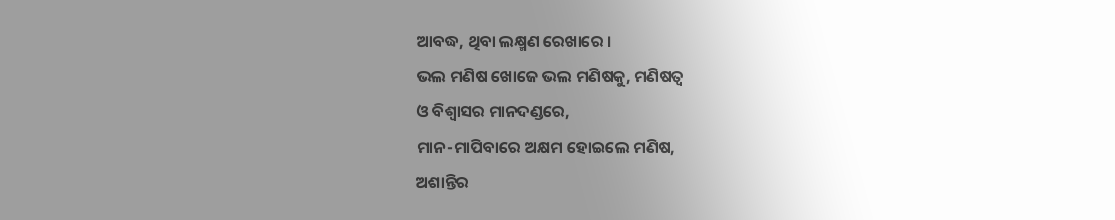ଆବଦ୍ଧ, ଥିବା ଲକ୍ଷ୍ମଣ ରେଖାରେ ।
ଭଲ ମଣିଷ ଖୋଜେ ଭଲ ମଣିଷକୁ, ମଣିଷତ୍ୱ
ଓ ବିଶ୍ବାସର ମାନଦଣ୍ଡରେ,
ମାନ-ମାପିବାରେ ଅକ୍ଷମ ହୋଇଲେ ମଣିଷ,
ଅଶାନ୍ତିର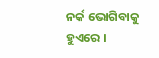ନର୍କ ଭୋଗିବାକୁ ହୁଏରେ ।